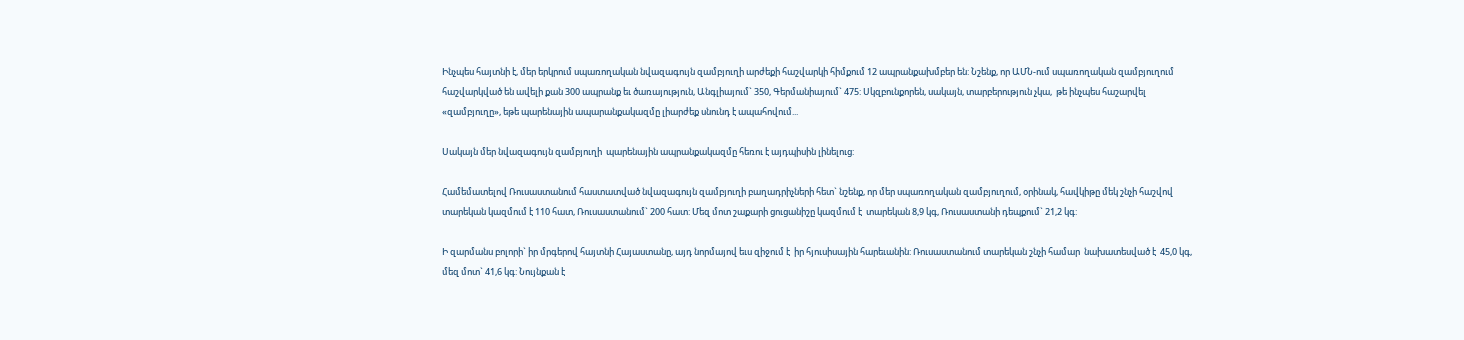Ինչպես հայտնի է, մեր երկրում սպառողական նվազագույն զամբյուղի արժեքի հաշվարկի հիմքում 12 ապրանքախմբեր են: Նշենք, որ ԱՄՆ-ում սպառողական զամբյուղում հաշվարկված են ավելի քան 300 ապրանք եւ ծառայություն, Անգլիայում` 350, Գերմանիայում` 475: Սկզբունքորեն, սակայն, տարբերություն չկա,  թե ինչպես հաշարվել «զամբյուղը», եթե պարենային ապարանքակազմը լիարժեք սնունդ է ապահովում...

Սակայն մեր նվազագույն զամբյուղի  պարենային ապրանքակազմը հեռու է այդպիսին լինելուց:

Համեմատելով Ռուսաստանում հաստատված նվազագույն զամբյուղի բաղադրիչների հետ` նշենք, որ մեր սպառողական զամբյուղում, օրինակ, հավկիթը մեկ շնչի հաշվով տարեկան կազմում է 110 հատ, Ռուսաստանում` 200 հատ: Մեզ մոտ շաքարի ցուցանիշը կազմում է  տարեկան 8,9 կգ, Ռուսաստանի դեպքում` 21,2 կգ:

Ի զարմանս բոլորի` իր մրգերով հայտնի Հայաստանը, այդ նորմայով եւս զիջում է  իր հյուսիսային հարեւանին: Ռուսաստանում տարեկան շնչի համար  նախատեսված է  45,0 կգ, մեզ մոտ` 41,6 կգ: Նույնքան է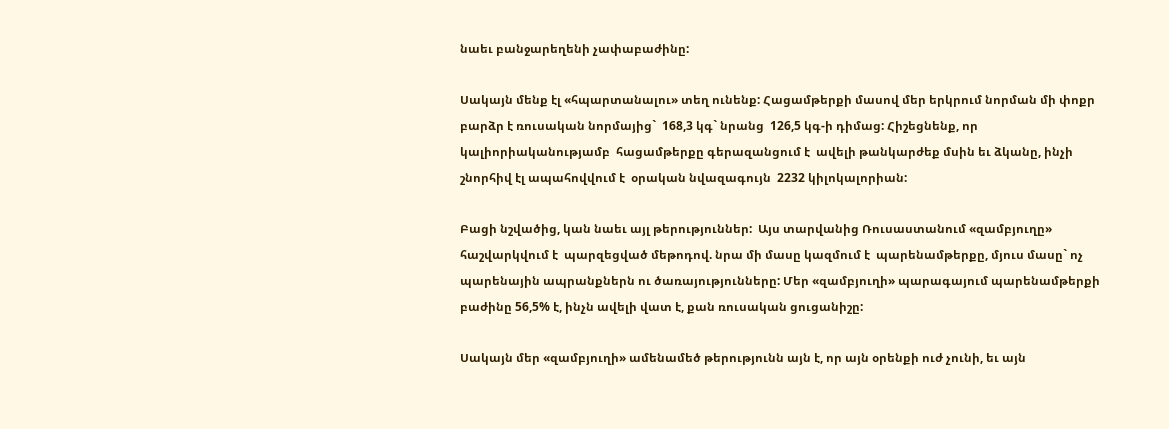նաեւ բանջարեղենի չափաբաժինը:

Սակայն մենք էլ «հպարտանալու» տեղ ունենք: Հացամթերքի մասով մեր երկրում նորման մի փոքր բարձր է ռուսական նորմայից`  168,3 կգ` նրանց  126,5 կգ-ի դիմաց: Հիշեցնենք, որ կալիորիականությամբ  հացամթերքը գերազանցում է  ավելի թանկարժեք մսին եւ ձկանը, ինչի շնորհիվ էլ ապահովվում է  օրական նվազագույն  2232 կիլոկալորիան:

Բացի նշվածից, կան նաեւ այլ թերություններ:  Այս տարվանից Ռուսաստանում «զամբյուղը» հաշվարկվում է  պարզեցված մեթոդով. նրա մի մասը կազմում է  պարենամթերքը, մյուս մասը` ոչ պարենային ապրանքներն ու ծառայությունները: Մեր «զամբյուղի» պարագայում պարենամթերքի բաժինը 56,5% է, ինչն ավելի վատ է, քան ռուսական ցուցանիշը:

Սակայն մեր «զամբյուղի» ամենամեծ թերությունն այն է, որ այն օրենքի ուժ չունի, եւ այն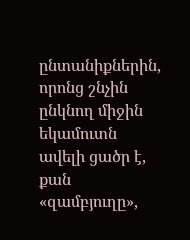ընտանիքներին, որոնց շնչին ընկնող միջին եկամուտն ավելի ցածր է, քան «զամբյուղը»,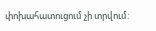փոխահատուցում չի տրվում: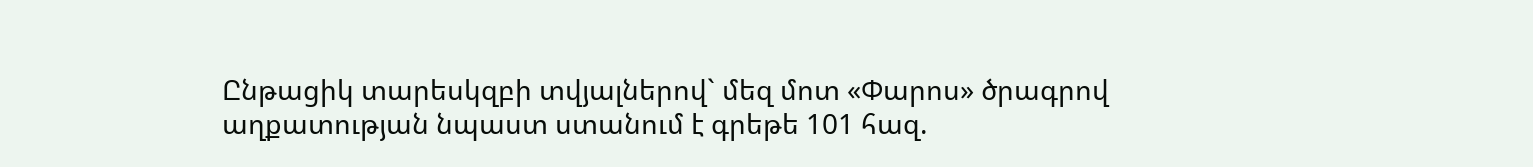Ընթացիկ տարեսկզբի տվյալներով` մեզ մոտ «Փարոս» ծրագրով աղքատության նպաստ ստանում է գրեթե 101 հազ.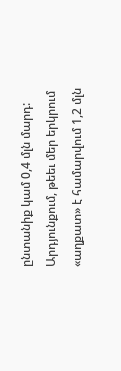ընտանիք կամ 0,4 մլն մարդ: Արդյունքում, թեեւ մեր երկրում «աղքատ» է համարվում 1,2 մլն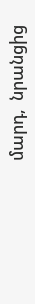մարդ,  նրանցից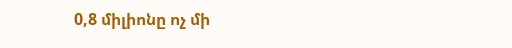0,8 միլիոնը ոչ մի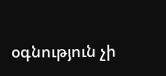օգնություն չի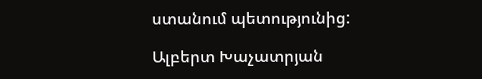ստանում պետությունից:

Ալբերտ Խաչատրյան